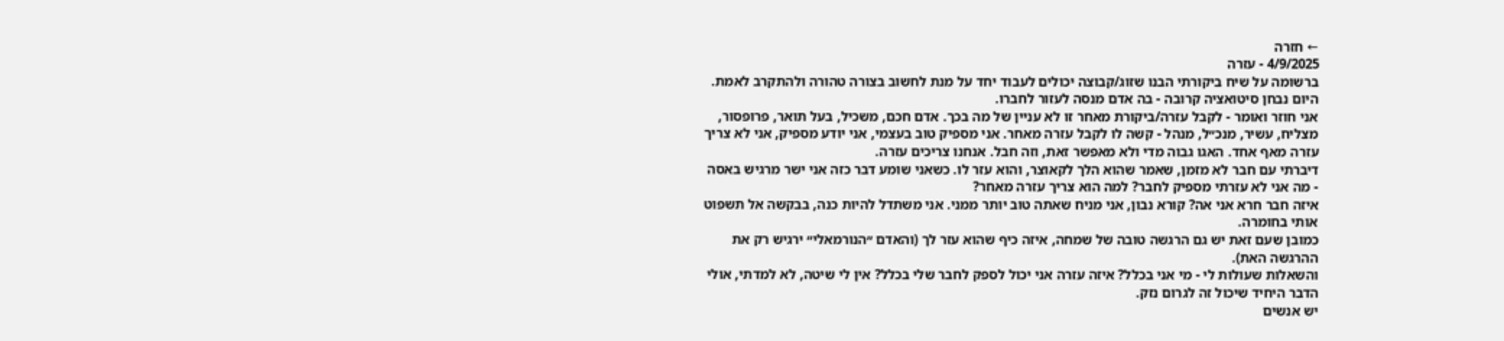← חזרה
4/9/2025 - עזרה
ברשומה על שיח ביקורתי הבנו שזוג/קבוצה יכולים לעבוד יחד על מנת לחשוב בצורה טהורה ולהתקרב לאמת.
היום נבחן סיטואציה קרובה - בה אדם מנסה לעזור לחברו.
אני חוזר ואומר - לקבל עזרה/ביקורת מאחר זו לא עניין של מה בכך. אדם חכם, משכיל, בעל תואר, פרופסור, מצליח, עשיר, מנכ״ל, מנהל - קשה לו לקבל עזרה מאחר. אני מספיק טוב בעצמי, אני יודע מספיק, אני לא צריך עזרה מאף אחד. האגו גבוה מדי ולא מאפשר זאת, וזה חבל. אנחנו צריכים עזרה.
דיברתי עם חבר לא מזמן, שאמר שהוא הלך לקאוצר, והוא עזר לו. כשאני שומע דבר כזה אני ישר מרגיש באסה - מה אני לא עזרתי מספיק לחבר? למה הוא צריך עזרה מאחר?
איזה חבר חרא אני אה? קורא נבון, אני מניח שאתה טוב יותר ממני. אני משתדל להיות כנה, בבקשה אל תשפוט אותי בחומרה.
כמובן שעם זאת יש גם הרגשה טובה של שמחה, איזה כיף שהוא עזר לך (והאדם ״הנורמאלי״ ירגיש רק את ההרגשה האת).
והשאלות שעולות לי - מי אני בכלל? איזה עזרה אני יכול לספק לחבר שלי בכלל? אין לי שיטה, לא למדתי, אולי הדבר היחיד שיכול זה לגרום נזק.
יש אנשים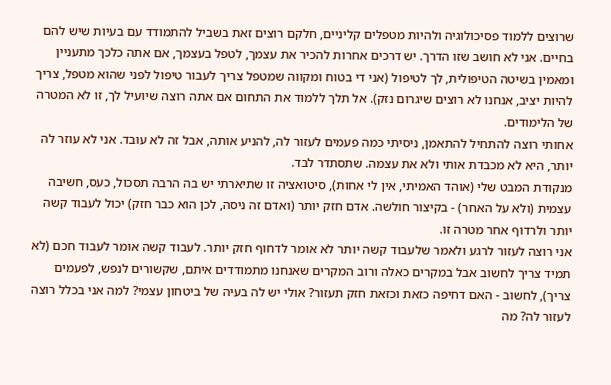שרוצים ללמוד פסיכולוגיה ולהיות מטפלים קליניים, חלקם רוצים זאת בשביל להתמודד עם בעיות שיש להם בחיים. אני לא חושב שזו הדרך. יש דרכים אחרות להכיר את עצמך, לטפל בעצמך, אם אתה כלכך מתעניין ומאמין בשיטה הטיפולית, לך לטיפול (אני די בטוח ומקווה שמטפל צריך לעבור טיפול לפני שהוא מטפל, צריך להיות יציב, אנחנו לא רוצים שיגרום נזק). אל תלך ללמוד את התחום אם אתה רוצה שיועיל לך, זו לא המטרה של הלימודים.
אחותי רוצה להתחיל להתאמן, ניסיתי כמה פעמים לעזור לה, להניע אותה, אבל זה לא עובד. אני לא עוזר לה יותר, היא לא מכבדת אותי ולא את עצמה. שתסתדר לבד.
מנקודת המבט שלי (אוהד האמיתי, אין לי אחות), סיטואציה זו שתיארתי יש בה הרבה תסכול, כעס, חשיבה עצמית (ולא על האחר) - בקיצור חולשה. אדם חזק יותר (ואדם זה ניסה, לכן הוא כבר חזק) יכול לעבוד קשה יותר ולרדוף אחר מטרה זו.
אני רוצה לעזור לרגע ולאמר שלעבוד קשה יותר לא אומר לדחוף חזק יותר. לעבוד קשה אומר לעבוד חכם (לא תמיד צריך לחשוב אבל במקרים כאלה ורוב המקרים שאנחנו מתמודדים איתם, שקשורים לנפש, לפעמים צריך), לחשוב - האם דחיפה כזאת וכזאת חזק תעזור? אולי יש לה בעיה של ביטחון עצמי? למה אני בכלל רוצה לעזור לה? מה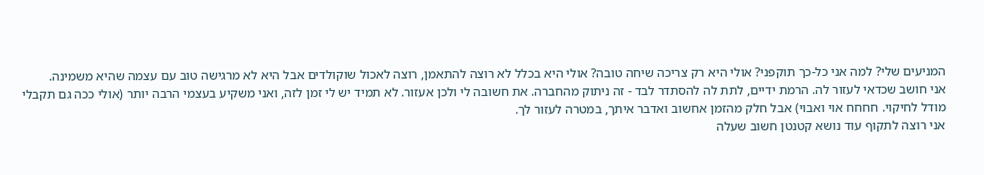המניעים שלי? למה אני כל-כך תוקפני? אולי היא רק צריכה שיחה טובה? אולי היא בכלל לא רוצה להתאמן, רוצה לאכול שוקולדים אבל היא לא מרגישה טוב עם עצמה שהיא משמינה.
אני חושב שכדאי לעזור לה. הרמת ידיים, לתת לה להסתדר לבד - זה ניתוק מהחברה. את חשובה לי ולכן אעזור. לא תמיד יש לי זמן לזה, ואני משקיע בעצמי הרבה יותר (אולי ככה גם תקבלי מודל לחיקוי. חחחח אוי ואבוי) אבל חלק מהזמן אחשוב ואדבר איתך, במטרה לעזור לך.
אני רוצה לתקוף עוד נושא קטנטן חשוב שעלה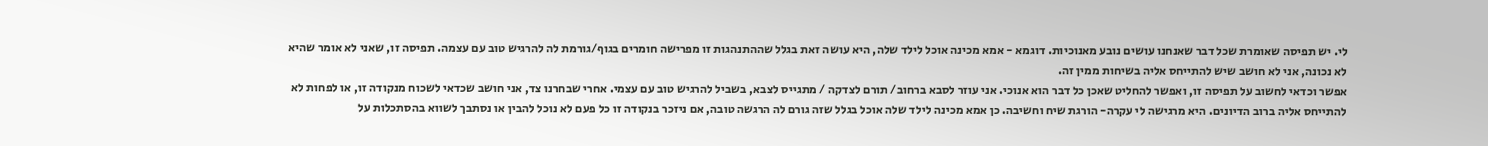לי. יש תפיסה שאומרת שכל דבר שאנחנו עושים נובע מאנוכיות. דוגמא - אמא מכינה אוכל לילד שלה, היא עושה זאת בגלל שההתנהגות זו מפרישה חומרים בגוף/גורמת לה להרגיש טוב עם עצמה. תפיסה זו, שאני לא אומר שהיא לא נכונה, אני לא חושב שיש להתייחס אליה בשיחות ממין זה.
אפשר וכדאי לחשוב על תפיסה זו, ואפשר להחליט שאכן כל דבר הוא אנוכי. אני עוזר לסבא ברחוב/ תורם לצדקה / מתגייס לצבא, בשביל להרגיש טוב עם עצמי. אחרי שבחרנו צד, אני חושב שכדאי לשכוח מנקודה זו, או לפחות לא להתייחס אליה ברוב הדיונים. היא מרגישה לי עקרה- הורגת שיח וחשיבה. כן אמא מכינה לילד שלה אוכל בגלל שזה גורם לה הרגשה טובה, אם ניזכר בנקודה זו כל פעם לא נוכל להבין או נסתבך לשווא בהסתכלות על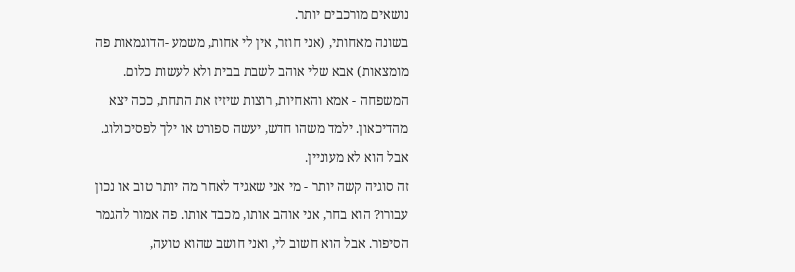נושאים מורכבים יותר.
בשונה מאחותי, (אני חוזר, אין לי אחות, משמע -הדוגמאות פה מומצאות) אבא שלי אוהב לשבת בבית ולא לעשות כלום. המשפחה - אמא והאחיות, רוצות שיזיז את התחת, ככה יצא מהדיכאון. ילמד משהו חדש, יעשה ספורט או ילך לפסיכולוג. אבל הוא לא מעוניין.
זה סוגיה קשה יותר - מי אני שאגיד לאחר מה יותר טוב או נכון עבורו? הוא בחר, אני אוהב אותו, מכבד אותו. פה אמור להגמר הסיפור. אבל הוא חשוב לי, ואני חושב שהוא טועה,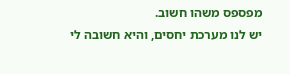מפספס משהו חשוב.
יש לנו מערכת יחסים, והיא חשובה לי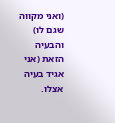(ואני מקווה שגם לו) והבעיה הזאת (אני אגיד בעיה אצלו.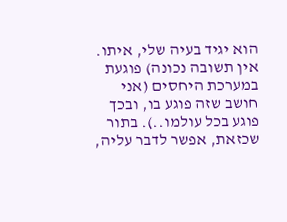הוא יגיד בעיה שלי, איתו. אין תשובה נכונה) פוגעת במערכת היחסים (אני חושב שזה פוגע בו, ובכך פוגע בכל עולמו..). בתור שכזאת, אפשר לדבר עליה,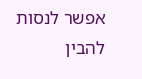אפשר לנסות להבין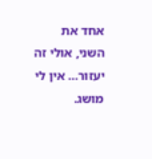אחד את השני, אולי זה יעזור… אין לי מושג.